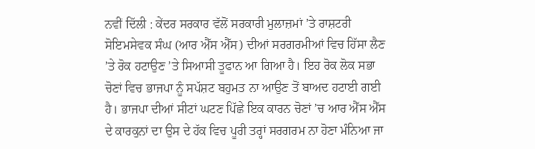ਨਵੀਂ ਦਿੱਲੀ : ਕੇਂਦਰ ਸਰਕਾਰ ਵੱਲੋਂ ਸਰਕਾਰੀ ਮੁਲਾਜ਼ਮਾਂ ’ਤੇ ਰਾਸ਼ਟਰੀ ਸੋਇਮਸੇਵਕ ਸੰਘ (ਆਰ ਐੱਸ ਐੱਸ) ਦੀਆਂ ਸਰਗਰਮੀਆਂ ਵਿਚ ਹਿੱਸਾ ਲੈਣ ’ਤੇ ਰੋਕ ਹਟਾਉਣ ’ਤੇ ਸਿਆਸੀ ਤੂਫਾਨ ਆ ਗਿਆ ਹੈ। ਇਹ ਰੋਕ ਲੋਕ ਸਭਾ ਚੋਣਾਂ ਵਿਚ ਭਾਜਪਾ ਨੂੰ ਸਪੱਸ਼ਟ ਬਹੁਮਤ ਨਾ ਆਉਣ ਤੋਂ ਬਾਅਦ ਹਟਾਈ ਗਈ ਹੈ। ਭਾਜਪਾ ਦੀਆਂ ਸੀਟਾਂ ਘਟਣ ਪਿੱਛੇ ਇਕ ਕਾਰਨ ਚੋਣਾਂ ’ਚ ਆਰ ਐੱਸ ਐੱਸ ਦੇ ਕਾਰਕੁਨਾਂ ਦਾ ਉਸ ਦੇ ਹੱਕ ਵਿਚ ਪੂਰੀ ਤਰ੍ਹਾਂ ਸਰਗਰਮ ਨਾ ਹੋਣਾ ਮੰਨਿਆ ਜਾ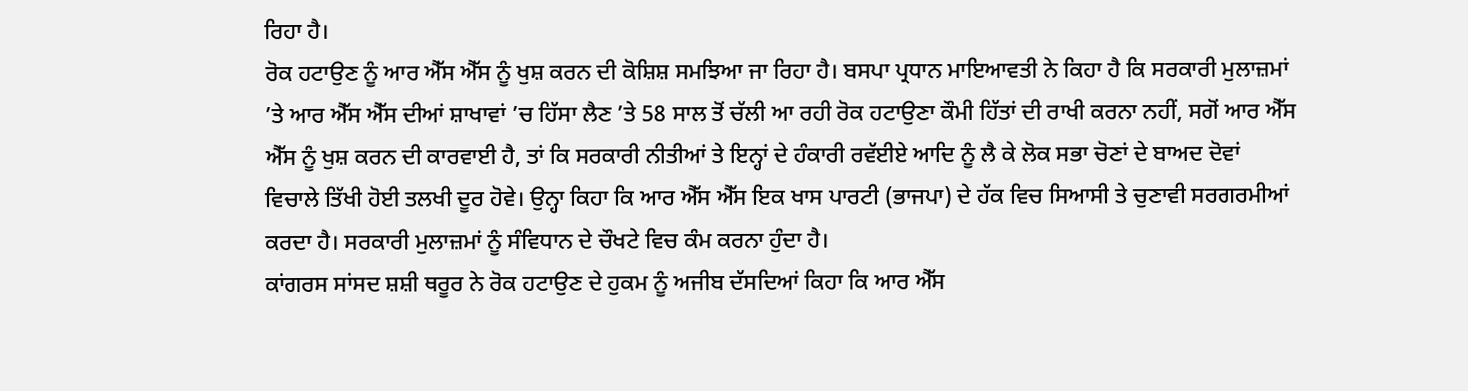ਰਿਹਾ ਹੈ।
ਰੋਕ ਹਟਾਉਣ ਨੂੰ ਆਰ ਐੱਸ ਐੱਸ ਨੂੰ ਖੁਸ਼ ਕਰਨ ਦੀ ਕੋਸ਼ਿਸ਼ ਸਮਝਿਆ ਜਾ ਰਿਹਾ ਹੈ। ਬਸਪਾ ਪ੍ਰਧਾਨ ਮਾਇਆਵਤੀ ਨੇ ਕਿਹਾ ਹੈ ਕਿ ਸਰਕਾਰੀ ਮੁਲਾਜ਼ਮਾਂ ’ਤੇ ਆਰ ਐੱਸ ਐੱਸ ਦੀਆਂ ਸ਼ਾਖਾਵਾਂ ’ਚ ਹਿੱਸਾ ਲੈਣ ’ਤੇ 58 ਸਾਲ ਤੋਂ ਚੱਲੀ ਆ ਰਹੀ ਰੋਕ ਹਟਾਉਣਾ ਕੌਮੀ ਹਿੱਤਾਂ ਦੀ ਰਾਖੀ ਕਰਨਾ ਨਹੀਂ, ਸਗੋਂ ਆਰ ਐੱਸ ਐੱਸ ਨੂੰ ਖੁਸ਼ ਕਰਨ ਦੀ ਕਾਰਵਾਈ ਹੈ, ਤਾਂ ਕਿ ਸਰਕਾਰੀ ਨੀਤੀਆਂ ਤੇ ਇਨ੍ਹਾਂ ਦੇ ਹੰਕਾਰੀ ਰਵੱਈਏ ਆਦਿ ਨੂੰ ਲੈ ਕੇ ਲੋਕ ਸਭਾ ਚੋਣਾਂ ਦੇ ਬਾਅਦ ਦੋਵਾਂ ਵਿਚਾਲੇ ਤਿੱਖੀ ਹੋਈ ਤਲਖੀ ਦੂਰ ਹੋਵੇ। ਉਨ੍ਹਾ ਕਿਹਾ ਕਿ ਆਰ ਐੱਸ ਐੱਸ ਇਕ ਖਾਸ ਪਾਰਟੀ (ਭਾਜਪਾ) ਦੇ ਹੱਕ ਵਿਚ ਸਿਆਸੀ ਤੇ ਚੁਣਾਵੀ ਸਰਗਰਮੀਆਂ ਕਰਦਾ ਹੈ। ਸਰਕਾਰੀ ਮੁਲਾਜ਼ਮਾਂ ਨੂੰ ਸੰਵਿਧਾਨ ਦੇ ਚੌਖਟੇ ਵਿਚ ਕੰਮ ਕਰਨਾ ਹੁੰਦਾ ਹੈ।
ਕਾਂਗਰਸ ਸਾਂਸਦ ਸ਼ਸ਼ੀ ਥਰੂਰ ਨੇ ਰੋਕ ਹਟਾਉਣ ਦੇ ਹੁਕਮ ਨੂੰ ਅਜੀਬ ਦੱਸਦਿਆਂ ਕਿਹਾ ਕਿ ਆਰ ਐੱਸ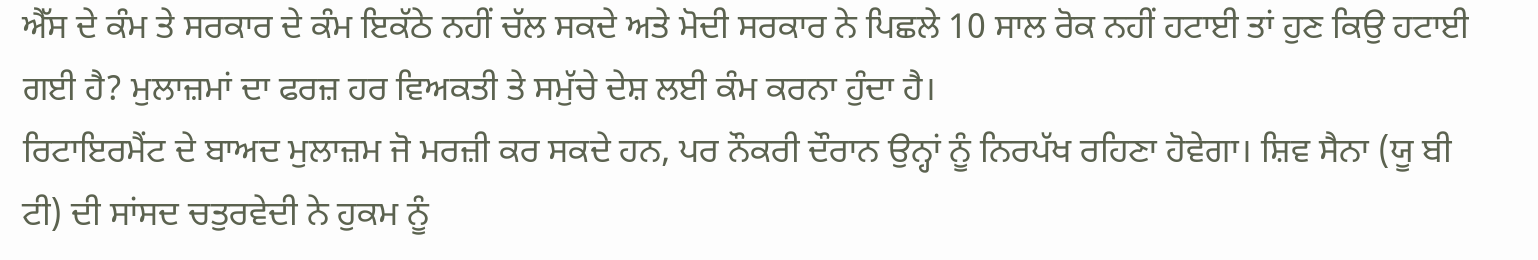ਐੱਸ ਦੇ ਕੰਮ ਤੇ ਸਰਕਾਰ ਦੇ ਕੰਮ ਇਕੱਠੇ ਨਹੀਂ ਚੱਲ ਸਕਦੇ ਅਤੇ ਮੋਦੀ ਸਰਕਾਰ ਨੇ ਪਿਛਲੇ 10 ਸਾਲ ਰੋਕ ਨਹੀਂ ਹਟਾਈ ਤਾਂ ਹੁਣ ਕਿਉ ਹਟਾਈ ਗਈ ਹੈ? ਮੁਲਾਜ਼ਮਾਂ ਦਾ ਫਰਜ਼ ਹਰ ਵਿਅਕਤੀ ਤੇ ਸਮੁੱਚੇ ਦੇਸ਼ ਲਈ ਕੰਮ ਕਰਨਾ ਹੁੰਦਾ ਹੈ।
ਰਿਟਾਇਰਮੈਂਟ ਦੇ ਬਾਅਦ ਮੁਲਾਜ਼ਮ ਜੋ ਮਰਜ਼ੀ ਕਰ ਸਕਦੇ ਹਨ, ਪਰ ਨੌਕਰੀ ਦੌਰਾਨ ਉਨ੍ਹਾਂ ਨੂੰ ਨਿਰਪੱਖ ਰਹਿਣਾ ਹੋਵੇਗਾ। ਸ਼ਿਵ ਸੈਨਾ (ਯੂ ਬੀ ਟੀ) ਦੀ ਸਾਂਸਦ ਚਤੁਰਵੇਦੀ ਨੇ ਹੁਕਮ ਨੂੰ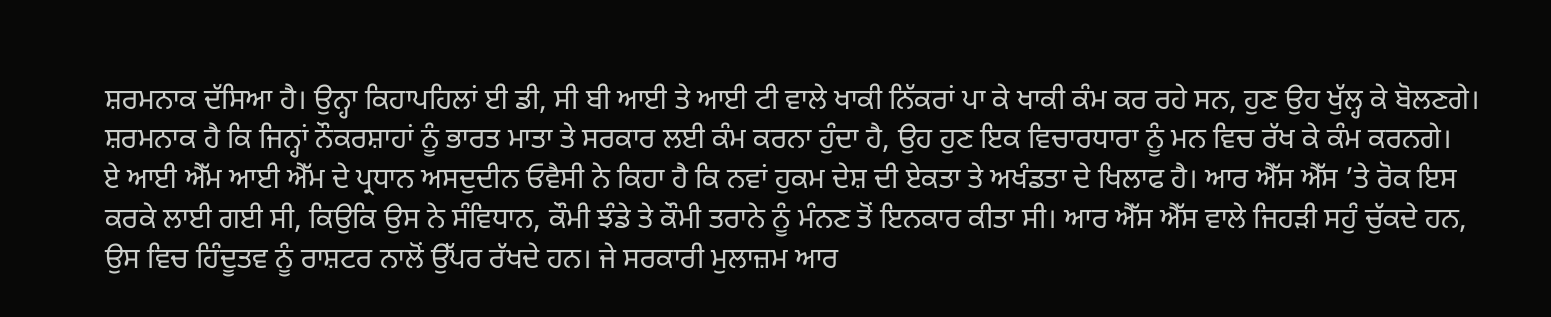ਸ਼ਰਮਨਾਕ ਦੱਸਿਆ ਹੈ। ਉਨ੍ਹਾ ਕਿਹਾਪਹਿਲਾਂ ਈ ਡੀ, ਸੀ ਬੀ ਆਈ ਤੇ ਆਈ ਟੀ ਵਾਲੇ ਖਾਕੀ ਨਿੱਕਰਾਂ ਪਾ ਕੇ ਖਾਕੀ ਕੰਮ ਕਰ ਰਹੇ ਸਨ, ਹੁਣ ਉਹ ਖੁੱਲ੍ਹ ਕੇ ਬੋਲਣਗੇ। ਸ਼ਰਮਨਾਕ ਹੈ ਕਿ ਜਿਨ੍ਹਾਂ ਨੌਕਰਸ਼ਾਹਾਂ ਨੂੰ ਭਾਰਤ ਮਾਤਾ ਤੇ ਸਰਕਾਰ ਲਈ ਕੰਮ ਕਰਨਾ ਹੁੰਦਾ ਹੈ, ਉਹ ਹੁਣ ਇਕ ਵਿਚਾਰਧਾਰਾ ਨੂੰ ਮਨ ਵਿਚ ਰੱਖ ਕੇ ਕੰਮ ਕਰਨਗੇ।
ਏ ਆਈ ਐੱਮ ਆਈ ਐੱਮ ਦੇ ਪ੍ਰਧਾਨ ਅਸਦੁਦੀਨ ਓਵੈਸੀ ਨੇ ਕਿਹਾ ਹੈ ਕਿ ਨਵਾਂ ਹੁਕਮ ਦੇਸ਼ ਦੀ ਏਕਤਾ ਤੇ ਅਖੰਡਤਾ ਦੇ ਖਿਲਾਫ ਹੈ। ਆਰ ਐੱਸ ਐੱਸ ’ਤੇ ਰੋਕ ਇਸ ਕਰਕੇ ਲਾਈ ਗਈ ਸੀ, ਕਿਉਕਿ ਉਸ ਨੇ ਸੰਵਿਧਾਨ, ਕੌਮੀ ਝੰਡੇ ਤੇ ਕੌਮੀ ਤਰਾਨੇ ਨੂੰ ਮੰਨਣ ਤੋਂ ਇਨਕਾਰ ਕੀਤਾ ਸੀ। ਆਰ ਐੱਸ ਐੱਸ ਵਾਲੇ ਜਿਹੜੀ ਸਹੁੰ ਚੁੱਕਦੇ ਹਨ, ਉਸ ਵਿਚ ਹਿੰਦੂਤਵ ਨੂੰ ਰਾਸ਼ਟਰ ਨਾਲੋਂ ਉੱਪਰ ਰੱਖਦੇ ਹਨ। ਜੇ ਸਰਕਾਰੀ ਮੁਲਾਜ਼ਮ ਆਰ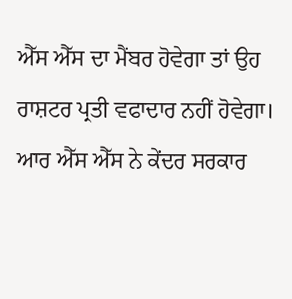ਐੱਸ ਐੱਸ ਦਾ ਮੈਂਬਰ ਹੋਵੇਗਾ ਤਾਂ ਉਹ ਰਾਸ਼ਟਰ ਪ੍ਰਤੀ ਵਫਾਦਾਰ ਨਹੀਂ ਹੋਵੇਗਾ।
ਆਰ ਐੱਸ ਐੱਸ ਨੇ ਕੇਂਦਰ ਸਰਕਾਰ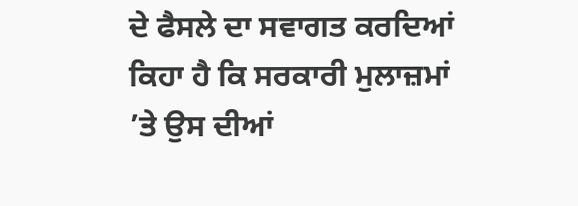ਦੇ ਫੈਸਲੇ ਦਾ ਸਵਾਗਤ ਕਰਦਿਆਂ ਕਿਹਾ ਹੈ ਕਿ ਸਰਕਾਰੀ ਮੁਲਾਜ਼ਮਾਂ ’ਤੇ ਉਸ ਦੀਆਂ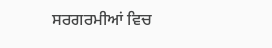ਸਰਗਰਮੀਆਂ ਵਿਚ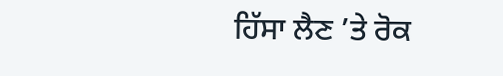ਹਿੱਸਾ ਲੈਣ ’ਤੇ ਰੋਕ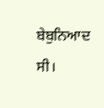ਬੇਬੁਨਿਆਦ ਸੀ।